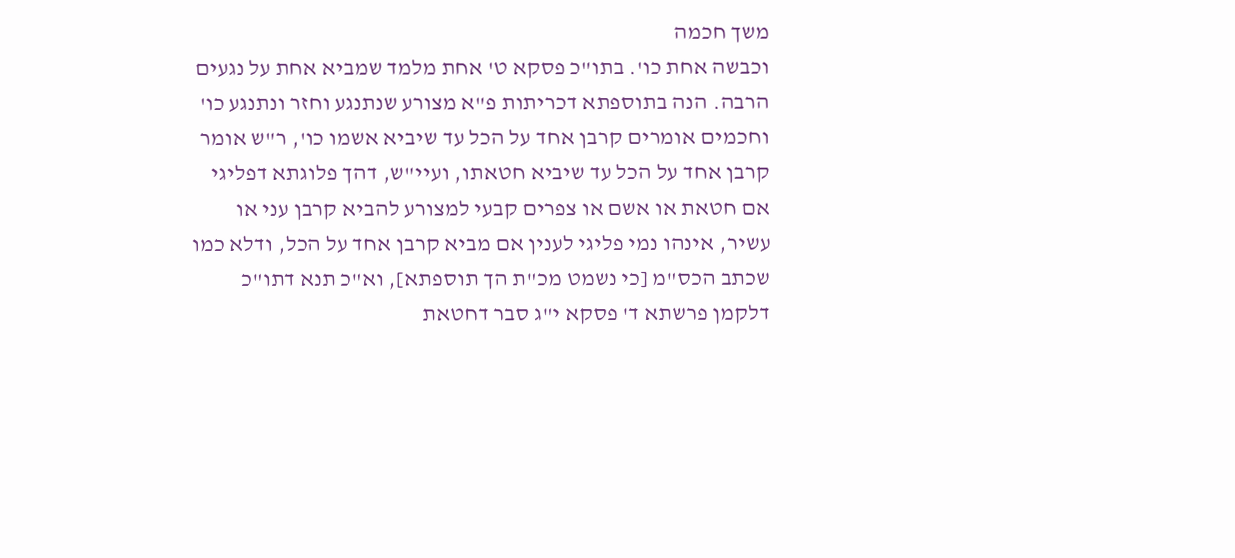משך חכמה
וכבשה אחת כו'. בתו"כ פסקא ט' אחת מלמד שמביא אחת על נגעים הרבה. הנה בתוספתא דכריתות פ"א מצורע שנתנגע וחזר ונתנגע כו' וחכמים אומרים קרבן אחד על הכל עד שיביא אשמו כו', ר"ש אומר קרבן אחד על הכל עד שיביא חטאתו, ועיי"ש, דהך פלוגתא דפליגי אם חטאת או אשם או צפרים קבעי למצורע להביא קרבן עני או עשיר, אינהו נמי פליגי לענין אם מביא קרבן אחד על הכל, ודלא כמו שכתב הכס"מ [כי נשמט מכ"ת הך תוספתא], וא"כ תנא דתו"כ דלקמן פרשתא ד' פסקא י"ג סבר דחטאת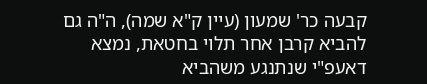קבעה כר' שמעון (עיין ק"א שמה), ה"ה גם להביא קרבן אחר תלוי בחטאת, נמצא דאעפ"י שנתנגע משהביא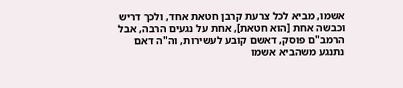אשמו, מביא לכל צרעת קרבן חטאת אחד, ולכך דריש וכבשה אחת [הוא חטאת], אחת על נגעים הרבה, אבל הרמב"ם פוסק, דאשם קובע לעשירות, וה"ה דאם נתנגע משהביא אשמו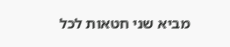מביא שני חטאות לכל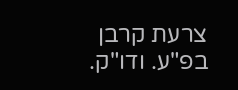צרעת קרבן בפ"ע. ודו"ק.